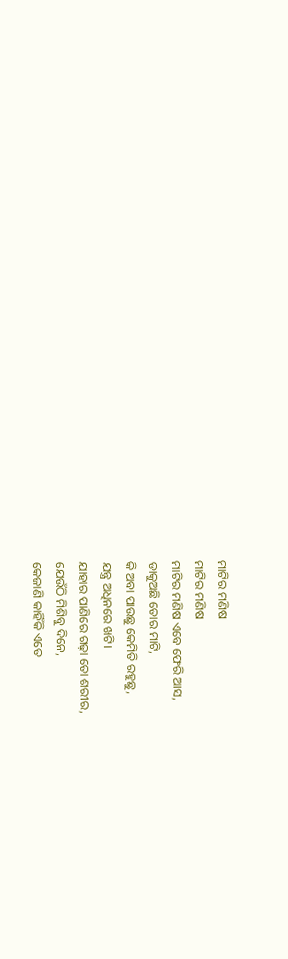ମାଟିର ମଣିଷ
ମାଟିର ମଣିଷ
ମାଟିର ମଣିଷ ଏବେ ଫେରି ଆସ,
ଡାକୁଅଛି ତୋର ମାଟି,
କି ଅବା ପାଉଛୁ କେମିତି ରହୁଛୁ,
ଯନ୍ତ୍ର ଅଧିନରେ ଖଟି।
ଯାହାର ପାଣିରେ ଗଢ଼ା ତୋ ଶରୀର,
ଯେଉଁଠି ମିଶିବୁ ଦିନେ,
କେଜାଣି କାହିଁକି ଏତେ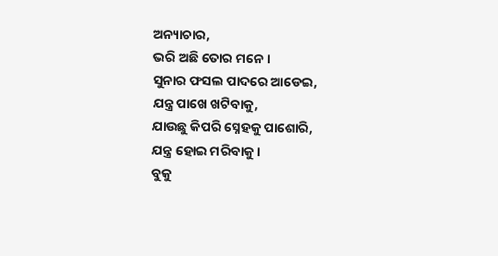ଅନ୍ୟାଚାର,
ଭରି ଅଛି ତୋର ମନେ।
ସୁନାର ଫସଲ ପାଦରେ ଆଡେଇ,
ଯନ୍ତ୍ର ପାଖେ ଖଟିବାକୁ,
ଯାଉଛୁ କିପରି ସ୍ନେହକୁ ପାଶୋରି,
ଯନ୍ତ୍ର ହୋଇ ମରିବାକୁ।
ବୁକୁ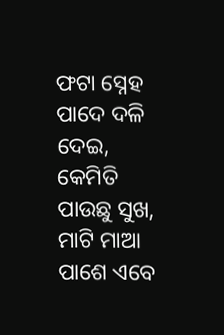ଫଟା ସ୍ନେହ ପାଦେ ଦଳି ଦେଇ,
କେମିତି ପାଉଛୁ ସୁଖ,
ମାଟି ମାଆ ପାଶେ ଏବେ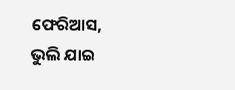ଫେରିଆସ,
ଭୁଲି ଯାଇ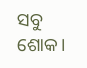ସବୁ ଶୋକ।